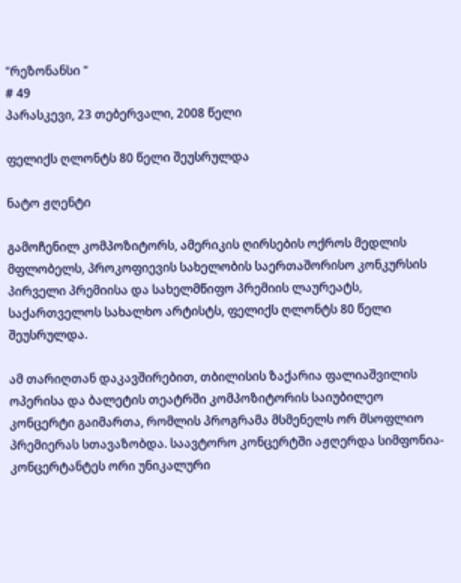"რეზონანსი "
# 49
პარასკევი, 23 თებერვალი, 2008 წელი

ფელიქს ღლონტს 80 წელი შეუსრულდა

ნატო ჟღენტი

გამოჩენილ კომპოზიტორს, ამერიკის ღირსების ოქროს მედლის მფლობელს, პროკოფიევის სახელობის საერთაშორისო კონკურსის პირველი პრემიისა და სახელმწიფო პრემიის ლაურეატს, საქართველოს სახალხო არტისტს, ფელიქს ღლონტს 80 წელი შეუსრულდა.

ამ თარიღთან დაკავშირებით, თბილისის ზაქარია ფალიაშვილის ოპერისა და ბალეტის თეატრში კომპოზიტორის საიუბილეო კონცერტი გაიმართა, რომლის პროგრამა მსმენელს ორ მსოფლიო პრემიერას სთავაზობდა. საავტორო კონცერტში აჟღერდა სიმფონია-კონცერტანტეს ორი უნიკალური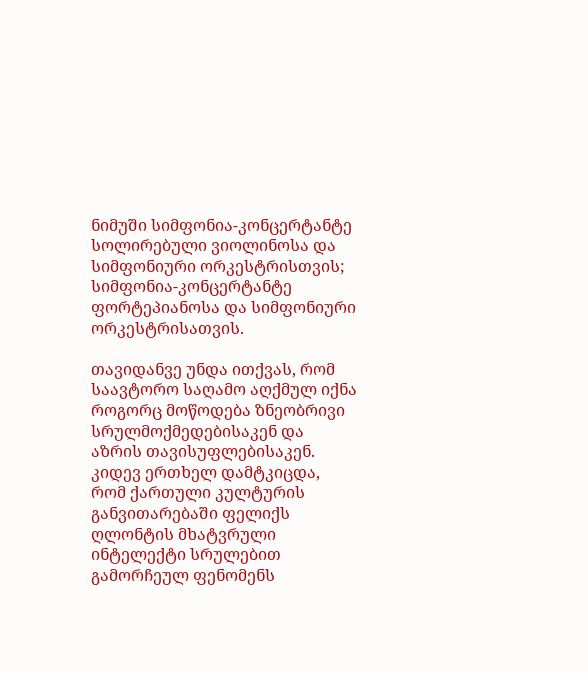ნიმუში სიმფონია-კონცერტანტე სოლირებული ვიოლინოსა და სიმფონიური ორკესტრისთვის; სიმფონია-კონცერტანტე ფორტეპიანოსა და სიმფონიური ორკესტრისათვის.

თავიდანვე უნდა ითქვას, რომ საავტორო საღამო აღქმულ იქნა როგორც მოწოდება ზნეობრივი სრულმოქმედებისაკენ და აზრის თავისუფლებისაკენ. კიდევ ერთხელ დამტკიცდა, რომ ქართული კულტურის განვითარებაში ფელიქს ღლონტის მხატვრული ინტელექტი სრულებით გამორჩეულ ფენომენს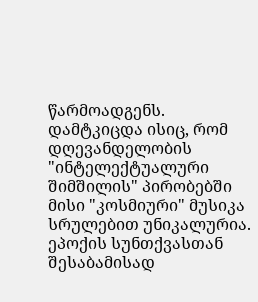წარმოადგენს. დამტკიცდა ისიც, რომ დღევანდელობის "ინტელექტუალური შიმშილის" პირობებში მისი "კოსმიური" მუსიკა სრულებით უნიკალურია. ეპოქის სუნთქვასთან შესაბამისად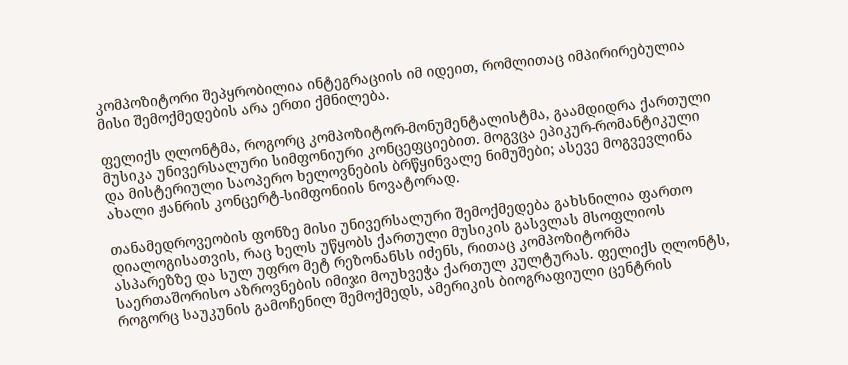კომპოზიტორი შეპყრობილია ინტეგრაციის იმ იდეით, რომლითაც იმპირირებულია მისი შემოქმედების არა ერთი ქმნილება.

ფელიქს ღლონტმა, როგორც კომპოზიტორ-მონუმენტალისტმა, გაამდიდრა ქართული მუსიკა უნივერსალური სიმფონიური კონცეფციებით. მოგვცა ეპიკურ-რომანტიკული და მისტერიული საოპერო ხელოვნების ბრწყინვალე ნიმუშები; ასევე მოგვევლინა ახალი ჟანრის კონცერტ-სიმფონიის ნოვატორად.

თანამედროვეობის ფონზე მისი უნივერსალური შემოქმედება გახსნილია ფართო დიალოგისათვის, რაც ხელს უწყობს ქართული მუსიკის გასვლას მსოფლიოს ასპარეზზე და სულ უფრო მეტ რეზონანსს იძენს, რითაც კომპოზიტორმა საერთაშორისო აზროვნების იმიჯი მოუხვეჭა ქართულ კულტურას. ფელიქს ღლონტს, როგორც საუკუნის გამოჩენილ შემოქმედს, ამერიკის ბიოგრაფიული ცენტრის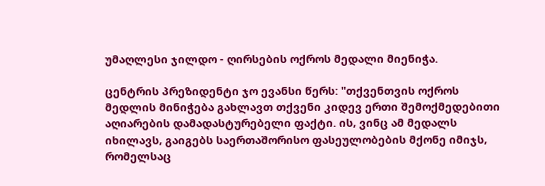უმაღლესი ჯილდო - ღირსების ოქროს მედალი მიენიჭა.

ცენტრის პრეზიდენტი ჯო ევანსი წერს: "თქვენთვის ოქროს მედლის მინიჭება გახლავთ თქვენი კიდევ ერთი შემოქმედებითი აღიარების დამადასტურებელი ფაქტი. ის, ვინც ამ მედალს იხილავს, გაიგებს საერთაშორისო ფასეულობების მქონე იმიჯს, რომელსაც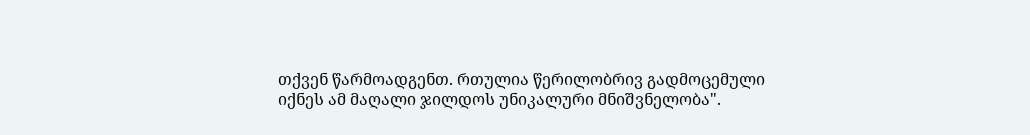თქვენ წარმოადგენთ. რთულია წერილობრივ გადმოცემული იქნეს ამ მაღალი ჯილდოს უნიკალური მნიშვნელობა".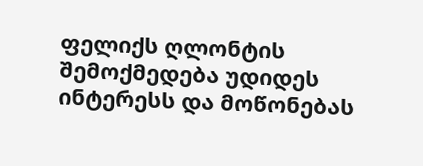ფელიქს ღლონტის შემოქმედება უდიდეს ინტერესს და მოწონებას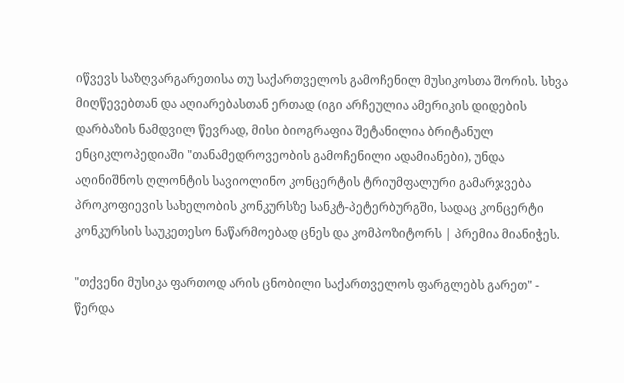იწვევს საზღვარგარეთისა თუ საქართველოს გამოჩენილ მუსიკოსთა შორის. სხვა მიღწევებთან და აღიარებასთან ერთად (იგი არჩეულია ამერიკის დიდების დარბაზის ნამდვილ წევრად, მისი ბიოგრაფია შეტანილია ბრიტანულ ენციკლოპედიაში "თანამედროვეობის გამოჩენილი ადამიანები), უნდა აღინიშნოს ღლონტის სავიოლინო კონცერტის ტრიუმფალური გამარჯვება პროკოფიევის სახელობის კონკურსზე სანკტ-პეტერბურგში, სადაც კონცერტი კონკურსის საუკეთესო ნაწარმოებად ცნეს და კომპოზიტორს | პრემია მიანიჭეს.

"თქვენი მუსიკა ფართოდ არის ცნობილი საქართველოს ფარგლებს გარეთ" - წერდა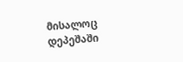მისალოც დეპეშაში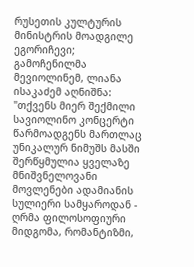რუსეთის კულტურის მინისტრის მოადგილე ეგორიჩევი; გამოჩენილმა მევიოლინემ, ლიანა ისაკაძემ აღნიშნა: "თქვენს მიერ შექმილი სავიოლინო კონცერტი წარმოადგენს მართლაც უნიკალურ ნიმუშს მასში შერწყმულია ყველაზე მნიშვნელოვანი მოვლენები ადამიანის სულიერი სამყაროდან - ღრმა ფილოსოფიური მიდგომა, რომანტიზმი,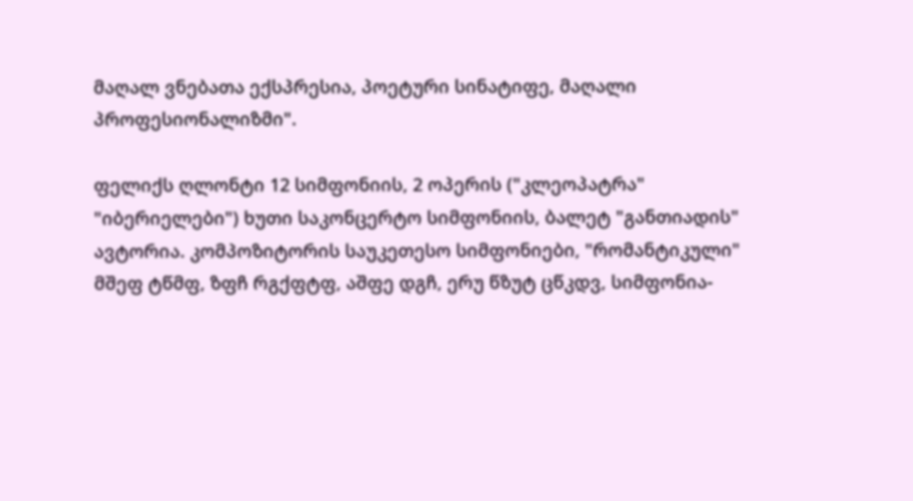მაღალ ვნებათა ექსპრესია, პოეტური სინატიფე, მაღალი პროფესიონალიზმი".

ფელიქს ღლონტი 12 სიმფონიის, 2 ოპერის ("კლეოპატრა" "იბერიელები") ხუთი საკონცერტო სიმფონიის, ბალეტ "განთიადის" ავტორია. კომპოზიტორის საუკეთესო სიმფონიები, "რომანტიკული" მშეფ ტწმფ, ზფჩ რგქფტფ, აშფე დგჩ, ერუ წზუტ ცწკდვ, სიმფონია-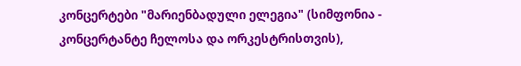კონცერტები "მარიენბადული ელეგია" (სიმფონია - კონცერტანტე ჩელოსა და ორკესტრისთვის),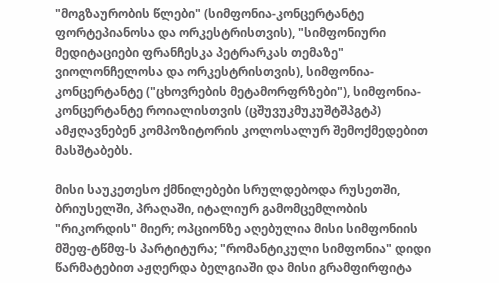"მოგზაურობის წლები" (სიმფონია-კონცერტანტე ფორტეპიანოსა და ორკესტრისთვის), "სიმფონიური მედიტაციები ფრანჩესკა პეტრარკას თემაზე" ვიოლონჩელოსა და ორკესტრისთვის), სიმფონია-კონცერტანტე ("ცხოვრების მეტამორფრზები"), სიმფონია-კონცერტანტე როიალისთვის (ცშუვუკმუკუშტშპგტპ) ამჟღავნებენ კომპოზიტორის კოლოსალურ შემოქმედებით მასშტაბებს.

მისი საუკეთესო ქმნილებები სრულდებოდა რუსეთში, ბრიუსელში, პრაღაში, იტალიურ გამომცემლობის "რიკორდის" მიერ; ოპციონზე აღებულია მისი სიმფონიის მშეფ-ტწმფ-ს პარტიტურა; "რომანტიკული სიმფონია" დიდი წარმატებით აჟღერდა ბელგიაში და მისი გრამფირფიტა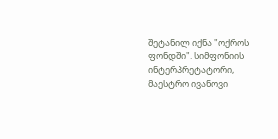შეტანილ იქნა "ოქროს ფონდში". სიმფონიის ინტერპრეტატორი, მაესტრო ივანოვი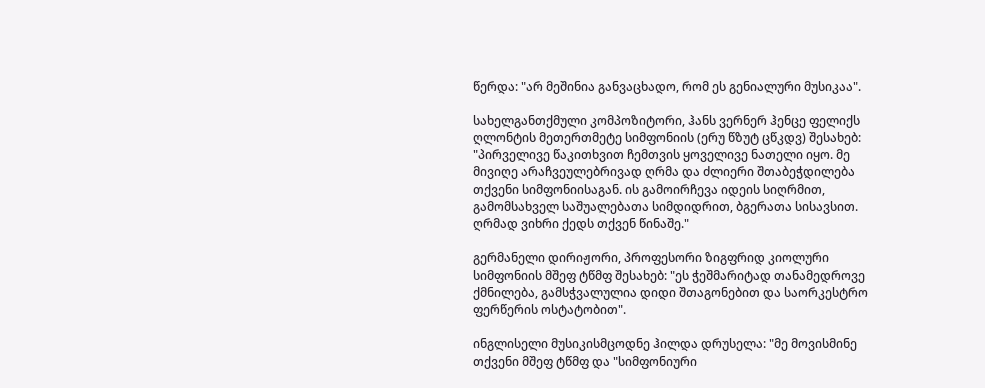წერდა: "არ მეშინია განვაცხადო, რომ ეს გენიალური მუსიკაა".

სახელგანთქმული კომპოზიტორი, ჰანს ვერნერ ჰენცე ფელიქს ღლონტის მეთერთმეტე სიმფონიის (ერუ წზუტ ცწკდვ) შესახებ: "პირველივე წაკითხვით ჩემთვის ყოველივე ნათელი იყო. მე მივიღე არაჩვეულებრივად ღრმა და ძლიერი შთაბეჭდილება თქვენი სიმფონიისაგან. ის გამოირჩევა იდეის სიღრმით, გამომსახველ საშუალებათა სიმდიდრით, ბგერათა სისავსით. ღრმად ვიხრი ქედს თქვენ წინაშე."

გერმანელი დირიჟორი, პროფესორი ზიგფრიდ კიოლური სიმფონიის მშეფ ტწმფ შესახებ: "ეს ჭეშმარიტად თანამედროვე ქმნილება, გამსჭვალულია დიდი შთაგონებით და საორკესტრო ფერწერის ოსტატობით".

ინგლისელი მუსიკისმცოდნე ჰილდა დრუსელა: "მე მოვისმინე თქვენი მშეფ ტწმფ და "სიმფონიური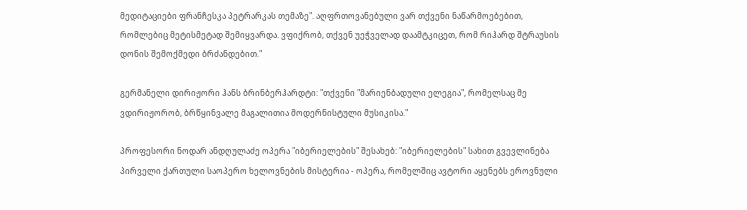მედიტაციები ფრანჩესკა პეტრარკას თემაზე". აღფრთოვანებული ვარ თქვენი ნაწარმოებებით, რომლებიც მეტისმეტად შემიყვარდა. ვფიქრობ, თქვენ უეჭველად დაამტკიცეთ, რომ რიჰარდ შტრაუსის დონის შემოქმედი ბრძანდებით."

გერმანელი დირიჟორი ჰანს ბრინბერჰარდტი: "თქვენი "მარიენბადული ელეგია", რომელსაც მე ვდირიჟორობ, ბრწყინვალე მაგალითია მოდერნისტული მუსიკისა."

პროფესორი ნოდარ ანდღულაძე ოპერა "იბერიელების" შესახებ: "იბერიელების" სახით გვევლინება პირველი ქართული საოპერო ხელოვნების მისტერია - ოპერა, რომელშიც ავტორი აყენებს ეროვნული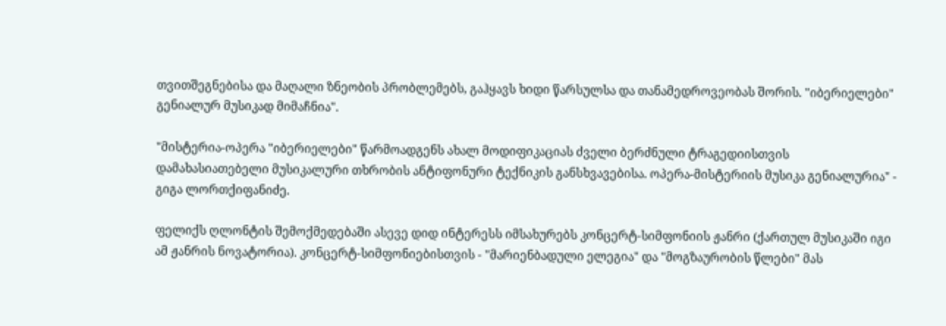თვითშეგნებისა და მაღალი ზნეობის პრობლემებს, გაჰყავს ხიდი წარსულსა და თანამედროვეობას შორის. "იბერიელები" გენიალურ მუსიკად მიმაჩნია".

"მისტერია-ოპერა "იბერიელები" წარმოადგენს ახალ მოდიფიკაციას ძველი ბერძნული ტრაგედიისთვის დამახასიათებელი მუსიკალური თხრობის ანტიფონური ტექნიკის განსხვავებისა. ოპერა-მისტერიის მუსიკა გენიალურია" - გიგა ლორთქიფანიძე.

ფელიქს ღლონტის შემოქმედებაში ასევე დიდ ინტერესს იმსახურებს კონცერტ-სიმფონიის ჟანრი (ქართულ მუსიკაში იგი ამ ჟანრის ნოვატორია). კონცერტ-სიმფონიებისთვის - "მარიენბადული ელეგია" და "მოგზაურობის წლები" მას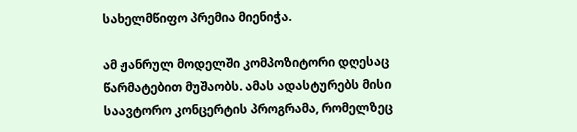სახელმწიფო პრემია მიენიჭა.

ამ ჟანრულ მოდელში კომპოზიტორი დღესაც წარმატებით მუშაობს. ამას ადასტურებს მისი საავტორო კონცერტის პროგრამა, რომელზეც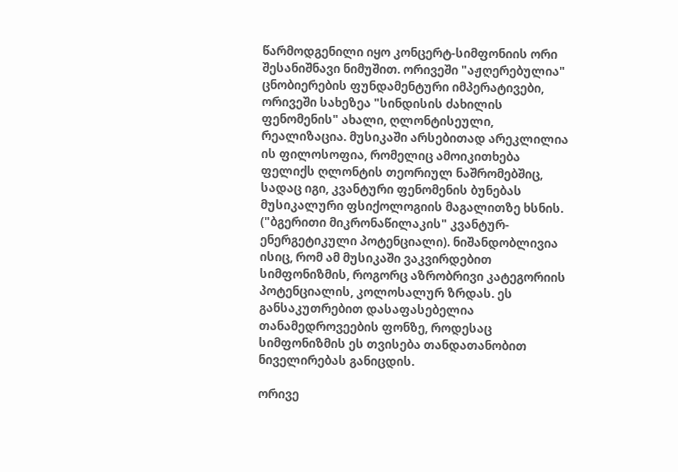წარმოდგენილი იყო კონცერტ-სიმფონიის ორი შესანიშნავი ნიმუშით. ორივეში "აჟღერებულია" ცნობიერების ფუნდამენტური იმპერატივები, ორივეში სახეზეა "სინდისის ძახილის ფენომენის" ახალი, ღლონტისეული, რეალიზაცია. მუსიკაში არსებითად არეკლილია ის ფილოსოფია, რომელიც ამოიკითხება ფელიქს ღლონტის თეორიულ ნაშრომებშიც, სადაც იგი, კვანტური ფენომენის ბუნებას მუსიკალური ფსიქოლოგიის მაგალითზე ხსნის. ("ბგერითი მიკრონაწილაკის" კვანტურ-ენერგეტიკული პოტენციალი). ნიშანდობლივია ისიც, რომ ამ მუსიკაში ვაკვირდებით სიმფონიზმის, როგორც აზრობრივი კატეგორიის პოტენციალის, კოლოსალურ ზრდას. ეს განსაკუთრებით დასაფასებელია თანამედროვეების ფონზე, როდესაც სიმფონიზმის ეს თვისება თანდათანობით ნიველირებას განიცდის.

ორივე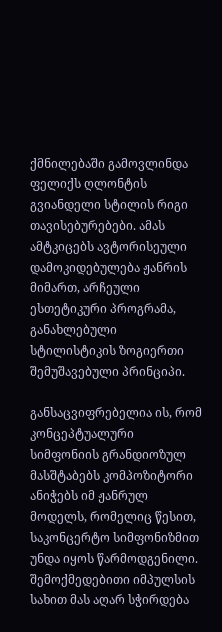ქმნილებაში გამოვლინდა ფელიქს ღლონტის გვიანდელი სტილის რიგი თავისებურებები. ამას ამტკიცებს ავტორისეული დამოკიდებულება ჟანრის მიმართ, არჩეული ესთეტიკური პროგრამა, განახლებული სტილისტიკის ზოგიერთი შემუშავებული პრინციპი.

განსაცვიფრებელია ის, რომ კონცეპტუალური სიმფონიის გრანდიოზულ მასშტაბებს კომპოზიტორი ანიჭებს იმ ჟანრულ მოდელს, რომელიც წესით, საკონცერტო სიმფონიზმით უნდა იყოს წარმოდგენილი. შემოქმედებითი იმპულსის სახით მას აღარ სჭირდება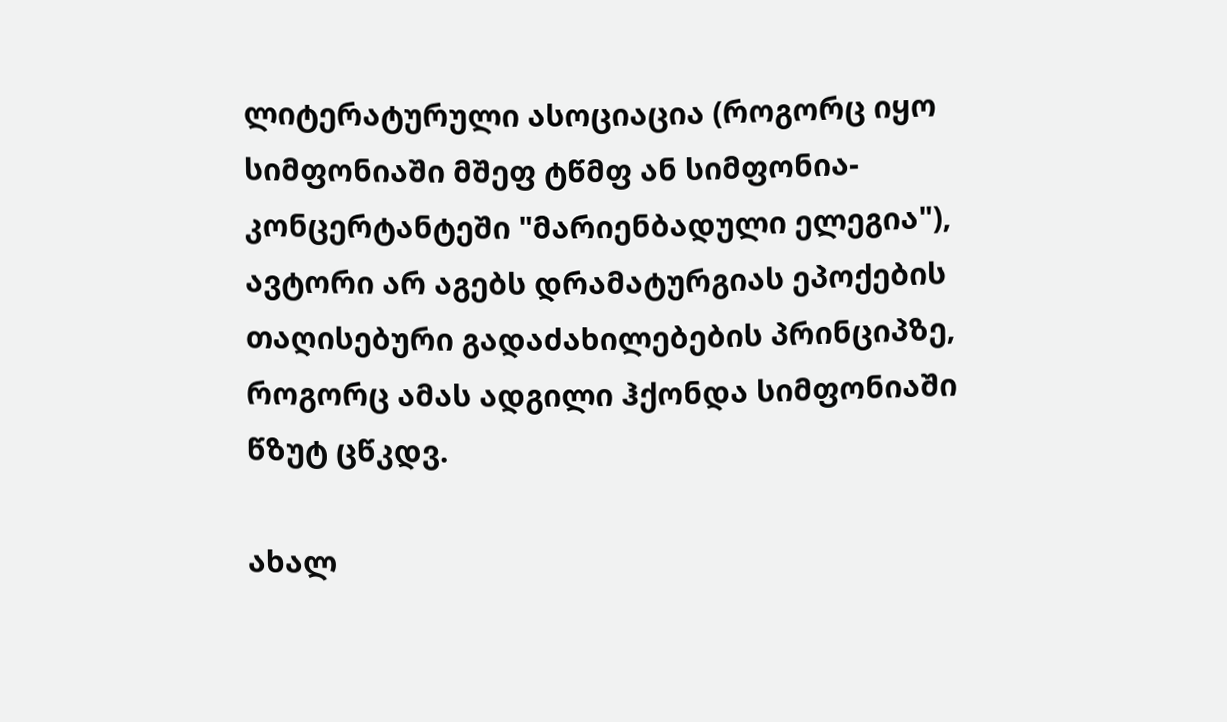ლიტერატურული ასოციაცია (როგორც იყო სიმფონიაში მშეფ ტწმფ ან სიმფონია-კონცერტანტეში "მარიენბადული ელეგია"), ავტორი არ აგებს დრამატურგიას ეპოქების თაღისებური გადაძახილებების პრინციპზე, როგორც ამას ადგილი ჰქონდა სიმფონიაში წზუტ ცწკდვ.

ახალ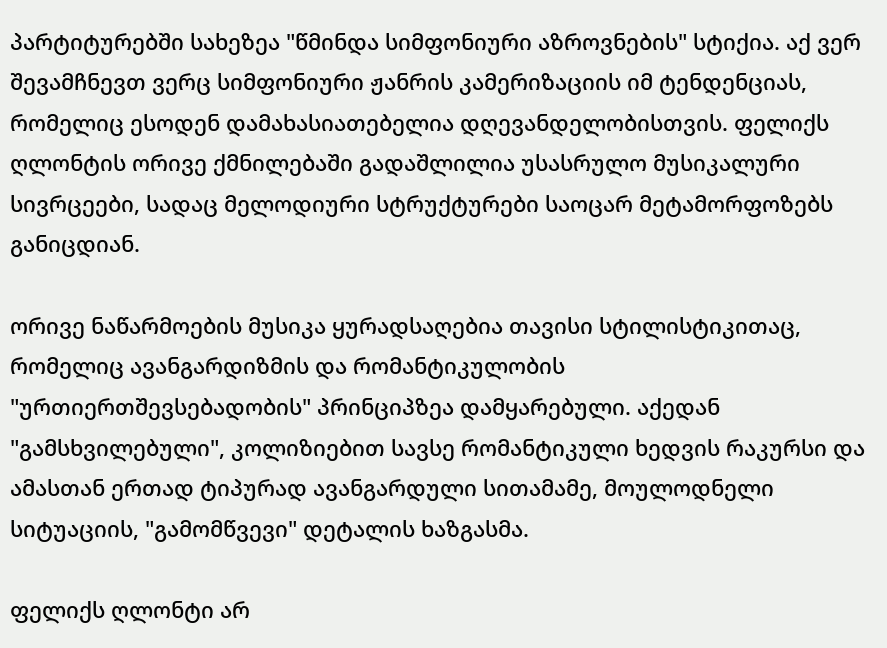პარტიტურებში სახეზეა "წმინდა სიმფონიური აზროვნების" სტიქია. აქ ვერ შევამჩნევთ ვერც სიმფონიური ჟანრის კამერიზაციის იმ ტენდენციას, რომელიც ესოდენ დამახასიათებელია დღევანდელობისთვის. ფელიქს ღლონტის ორივე ქმნილებაში გადაშლილია უსასრულო მუსიკალური სივრცეები, სადაც მელოდიური სტრუქტურები საოცარ მეტამორფოზებს განიცდიან.

ორივე ნაწარმოების მუსიკა ყურადსაღებია თავისი სტილისტიკითაც, რომელიც ავანგარდიზმის და რომანტიკულობის "ურთიერთშევსებადობის" პრინციპზეა დამყარებული. აქედან "გამსხვილებული", კოლიზიებით სავსე რომანტიკული ხედვის რაკურსი და ამასთან ერთად ტიპურად ავანგარდული სითამამე, მოულოდნელი სიტუაციის, "გამომწვევი" დეტალის ხაზგასმა.

ფელიქს ღლონტი არ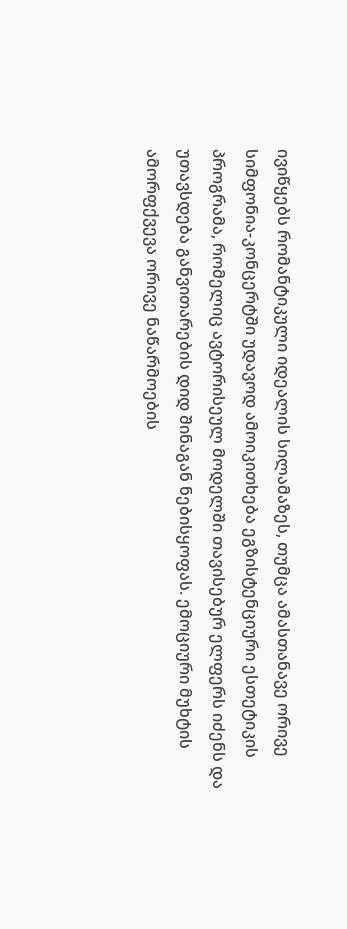ივიწყებს რომანტიკული იდეალის სილამაზეს, თუმცა ამასთანავე ორივე სიმფონია-კონცერტში უდავოდ ამოიკითხება ეგზისტენციური ესთეტიკის პროგრამა, რომელიც ავტორისეულ მოდელში თავისებურ ელფერს იძენს და უთავსდება განვითარების დიდ შინაგან ნებისყოფას. ემოციური მუხტის ამორფქვევა ორივე ნაწარმოების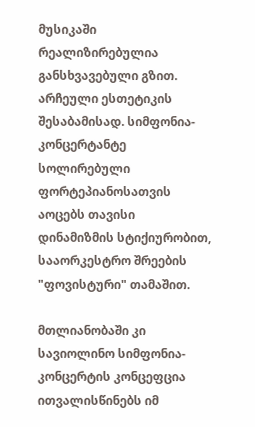მუსიკაში რეალიზირებულია განსხვავებული გზით. არჩეული ესთეტიკის შესაბამისად. სიმფონია-კონცერტანტე სოლირებული ფორტეპიანოსათვის აოცებს თავისი დინამიზმის სტიქიურობით, სააორკესტრო შრეების "ფოვისტური" თამაშით.

მთლიანობაში კი სავიოლინო სიმფონია-კონცერტის კონცეფცია ითვალისწინებს იმ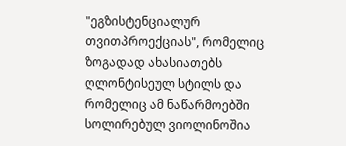"ეგზისტენციალურ თვითპროექციას", რომელიც ზოგადად ახასიათებს ღლონტისეულ სტილს და რომელიც ამ ნაწარმოებში სოლირებულ ვიოლინოშია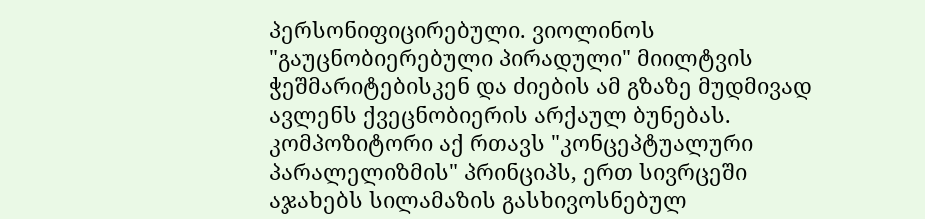პერსონიფიცირებული. ვიოლინოს "გაუცნობიერებული პირადული" მიილტვის ჭეშმარიტებისკენ და ძიების ამ გზაზე მუდმივად ავლენს ქვეცნობიერის არქაულ ბუნებას. კომპოზიტორი აქ რთავს "კონცეპტუალური პარალელიზმის" პრინციპს, ერთ სივრცეში აჯახებს სილამაზის გასხივოსნებულ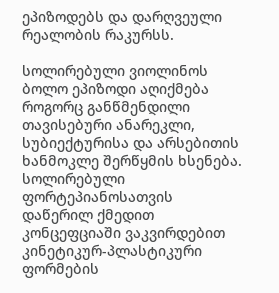ეპიზოდებს და დარღვეული რეალობის რაკურსს.

სოლირებული ვიოლინოს ბოლო ეპიზოდი აღიქმება როგორც განწმენდილი თავისებური ანარეკლი, სუბიექტურისა და არსებითის ხანმოკლე შერწყმის ხსენება. სოლირებული ფორტეპიანოსათვის დაწერილ ქმედით კონცეფციაში ვაკვირდებით კინეტიკურ-პლასტიკური ფორმების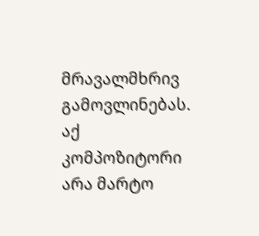მრავალმხრივ გამოვლინებას. აქ კომპოზიტორი არა მარტო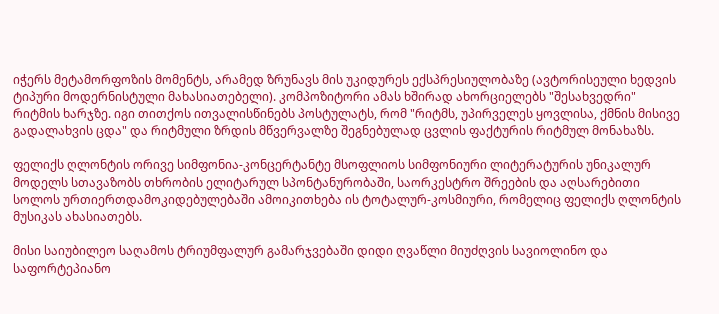იჭერს მეტამორფოზის მომენტს, არამედ ზრუნავს მის უკიდურეს ექსპრესიულობაზე (ავტორისეული ხედვის ტიპური მოდერნისტული მახასიათებელი). კომპოზიტორი ამას ხშირად ახორციელებს "შესახვედრი" რიტმის ხარჯზე. იგი თითქოს ითვალისწინებს პოსტულატს, რომ "რიტმს, უპირველეს ყოვლისა, ქმნის მისივე გადალახვის ცდა" და რიტმული ზრდის მწვერვალზე შეგნებულად ცვლის ფაქტურის რიტმულ მონახაზს.

ფელიქს ღლონტის ორივე სიმფონია-კონცერტანტე მსოფლიოს სიმფონიური ლიტერატურის უნიკალურ მოდელს სთავაზობს თხრობის ელიტარულ სპონტანურობაში, საორკესტრო შრეების და აღსარებითი სოლოს ურთიერთდამოკიდებულებაში ამოიკითხება ის ტოტალურ-კოსმიური, რომელიც ფელიქს ღლონტის მუსიკას ახასიათებს.

მისი საიუბილეო საღამოს ტრიუმფალურ გამარჯვებაში დიდი ღვაწლი მიუძღვის სავიოლინო და საფორტეპიანო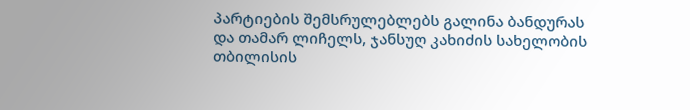პარტიების შემსრულებლებს გალინა ბანდურას და თამარ ლიჩელს, ჯანსუღ კახიძის სახელობის თბილისის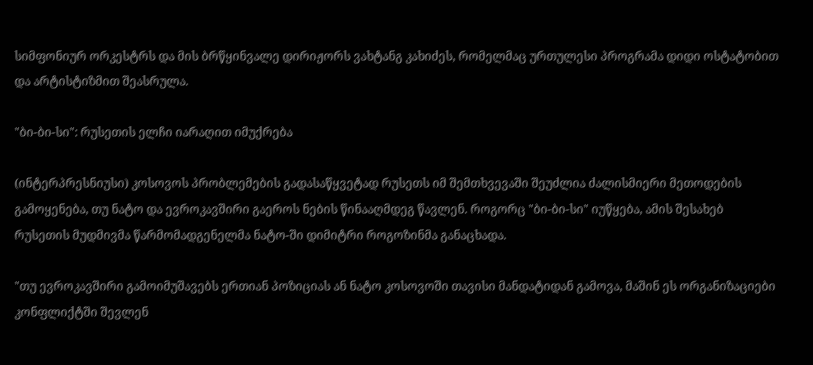სიმფონიურ ორკესტრს და მის ბრწყინვალე დირიჟორს ვახტანგ კახიძეს, რომელმაც ურთულესი პროგრამა დიდი ოსტატობით და არტისტიზმით შეასრულა.

"ბი-ბი-სი": რუსეთის ელჩი იარაღით იმუქრება

(ინტერპრესნიუსი) კოსოვოს პრობლემების გადასაწყვეტად რუსეთს იმ შემთხვევაში შეუძლია ძალისმიერი მეთოდების გამოყენება, თუ ნატო და ევროკავშირი გაეროს ნების წინააღმდეგ წავლენ. როგორც "ბი-ბი-სი" იუწყება, ამის შესახებ რუსეთის მუდმივმა წარმომადგენელმა ნატო-ში დიმიტრი როგოზინმა განაცხადა.

"თუ ევროკავშირი გამოიმუშავებს ერთიან პოზიციას ან ნატო კოსოვოში თავისი მანდატიდან გამოვა, მაშინ ეს ორგანიზაციები კონფლიქტში შევლენ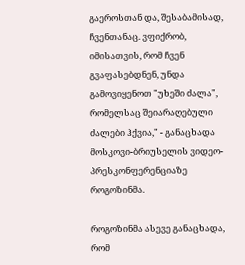გაეროსთან და, შესაბამისად, ჩვენთანაც. ვფიქრობ, იმისათვის, რომ ჩვენ გვაფასებდნენ, უნდა გამოვიყენოთ "უხეში ძალა", რომელსაც შეიარაღებული ძალები ჰქვია," - განაცხადა მოსკოვი-ბრიუსელის ვიდეო-პრესკონფერენციაზე როგოზინმა.

როგოზინმა ასევე განაცხადა, რომ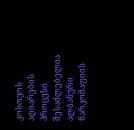კოსოვოს აღიარების პროცესი შესაძლებელია ალბანური ნარკომაფიის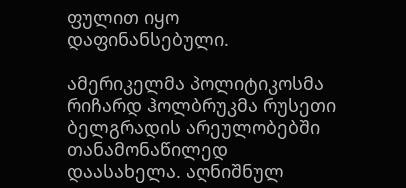ფულით იყო დაფინანსებული.

ამერიკელმა პოლიტიკოსმა რიჩარდ ჰოლბრუკმა რუსეთი ბელგრადის არეულობებში თანამონაწილედ დაასახელა. აღნიშნულ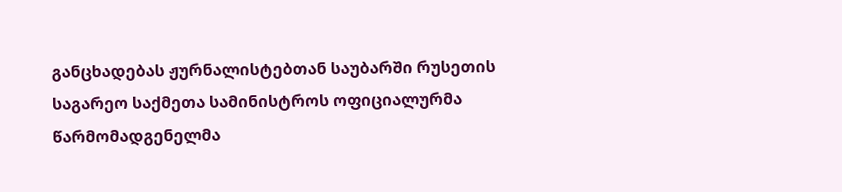განცხადებას ჟურნალისტებთან საუბარში რუსეთის საგარეო საქმეთა სამინისტროს ოფიციალურმა წარმომადგენელმა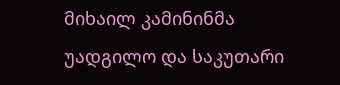მიხაილ კამინინმა უადგილო და საკუთარი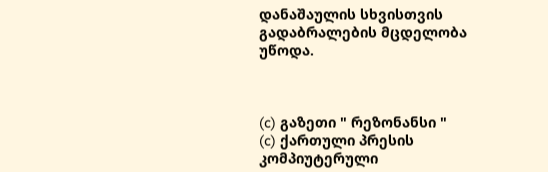დანაშაულის სხვისთვის გადაბრალების მცდელობა უწოდა.



(c) გაზეთი " რეზონანსი "
(c) ქართული პრესის კომპიუტერული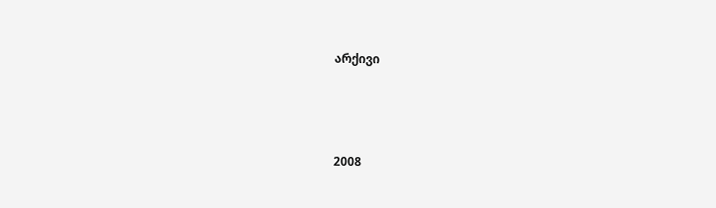არქივი



2008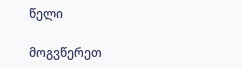წელი

მოგვწერეთ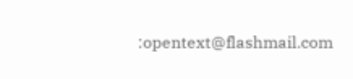:opentext@flashmail.com